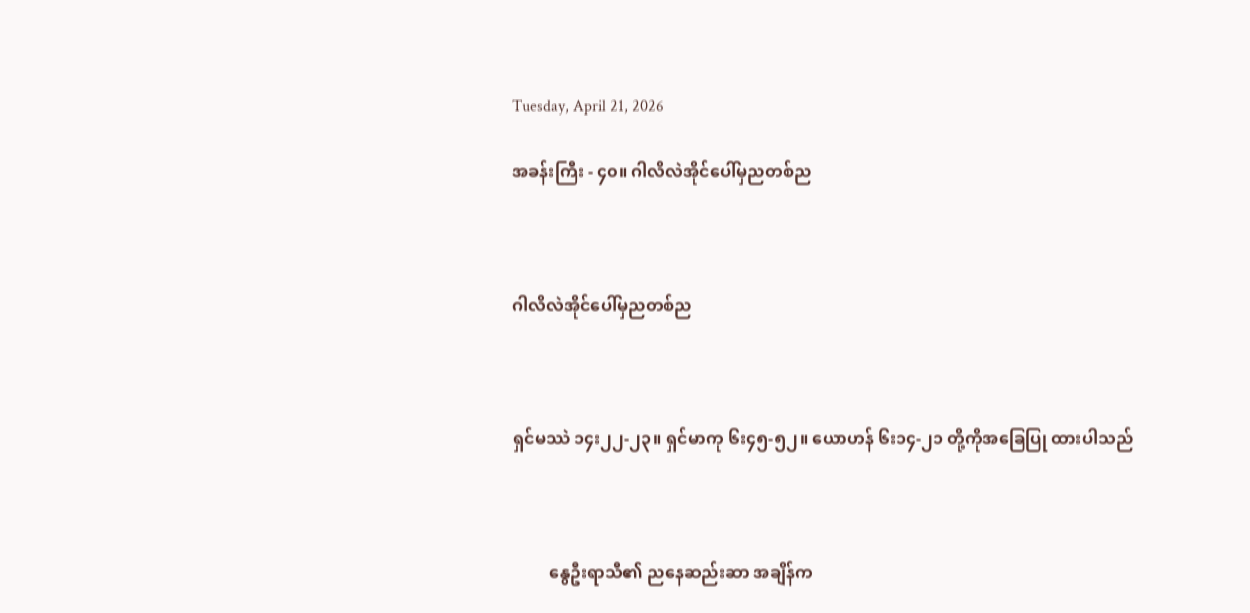Tuesday, April 21, 2026

အခန်းကြီး - ၄၀။ ဂါလိလဲအိုင်ပေါ်မှညတစ်ည



ဂါလိလဲအိုင်ပေါ်မှညတစ်ည



ရှင်မဿဲ ၁၄း၂၂-၂၃။ ရှင်မာကု ၆း၄၅-၅၂။ ယောဟန် ၆း၁၄-၂၁ တို့ကိုအခြေပြု ထားပါသည်



         နွေဦးရာသီ၏ ညနေဆည်းဆာ အချိန်က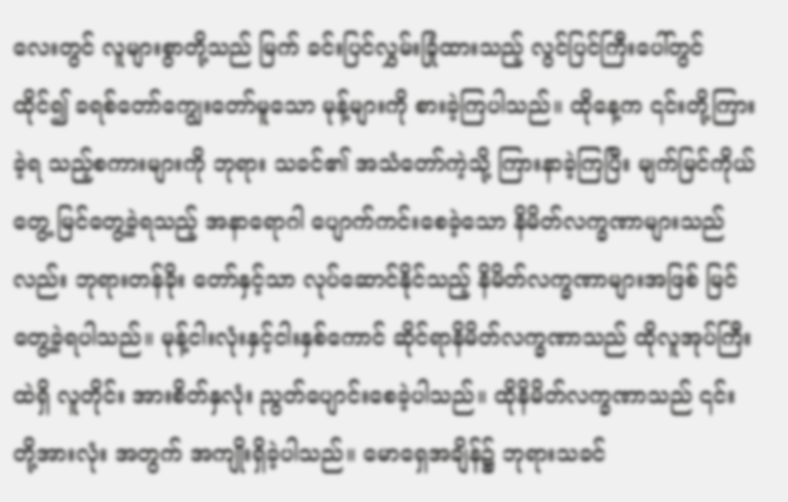လေးတွင် လူများစွာတို့သည် မြက် ခင်းပြင်လွှမ်းခြုံထားသည့် လွင်ပြင်ကြီးပေါ်တွင်ထိုင်၍ ခရစ်တော်ကျွေးတော်မူသော မုန့်များကို စားခဲ့ကြပါသည်။ ထိုနေ့က ၎င်းတို့ကြားခဲ့ရ သည့်စကားများကို ဘုရား သခင်၏ အသံတော်ကဲ့သို့ ကြားနာခဲ့ကြပြီး မျက်မြင်ကိုယ်တွေ့ မြင်တွေ့ခဲ့ရသည့် အနာရောဂါ ပျောက်ကင်းစေခဲ့သော နိမိတ်လက္ခဏာများသည်လည်း ဘုရားတန်ခိုး တော်နှင့်သာ လုပ်ဆောင်နိုင်သည့် နိမိတ်လက္ခဏာများအဖြစ် မြင်တွေ့ခဲ့ရပါသည်။ မုန့်ငါးလုံးနှင့်ငါးနှစ်ကောင် ဆိုင်ရာနိမိတ်လက္ခဏာသည် ထိုလူအုပ်ကြီးထဲရှိ လူတိုင်း အားစိတ်နှလုံး ညွတ်ပျောင်းစေခဲ့ပါသည်။ ထိုနိမိတ်လက္ခဏာသည် ၎င်းတို့အားလုံး အတွက် အကျိုးရှိခဲ့ပါသည်။ မောရှေအချိန်၌ ဘုရားသခင်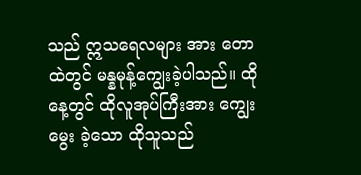သည် ဣသရေလများ အား တောထဲတွင် မန္နမုန့်ကျွေးခဲ့ပါသည်။ ထိုနေ့တွင် ထိုလူအုပ်ကြီးအား ကျွေးမွေး ခဲ့သော ထိုသူသည်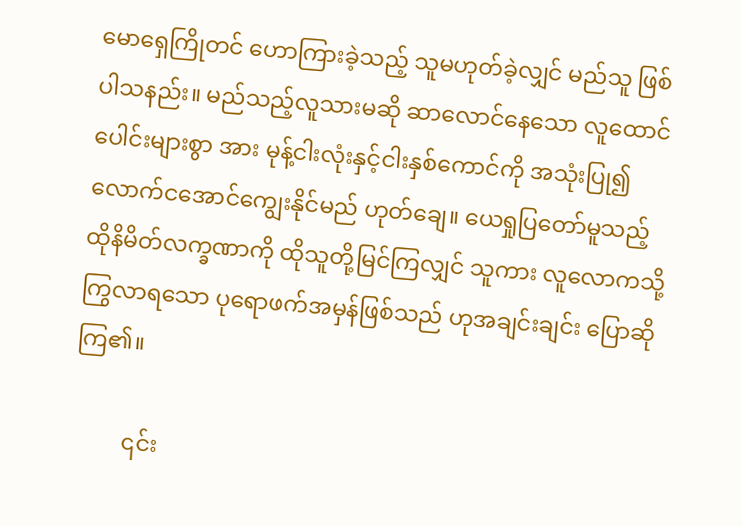မောရှေကြိုတင် ဟောကြားခဲ့သည့် သူမဟုတ်ခဲ့လျှင် မည်သူ ဖြစ်ပါသနည်း။ မည်သည့်လူသားမဆို ဆာလောင်နေသော လူထောင်ပေါင်းများစွာ အား မုန့်ငါးလုံးနှင့်ငါးနှစ်ကောင်ကို အသုံးပြု၍ လောက်ငအောင်ကျွေးနိုင်မည် ဟုတ်ချေ။ ယေရှုပြတော်မူသည့် ထိုနိမိတ်လက္ခဏာကို ထိုသူတို့မြင်ကြလျှင် သူကား လူလောကသို့ ကြွလာရသော ပုရောဖက်အမှန်ဖြစ်သည် ဟုအချင်းချင်း ပြောဆိုကြ၏။

         ၎င်း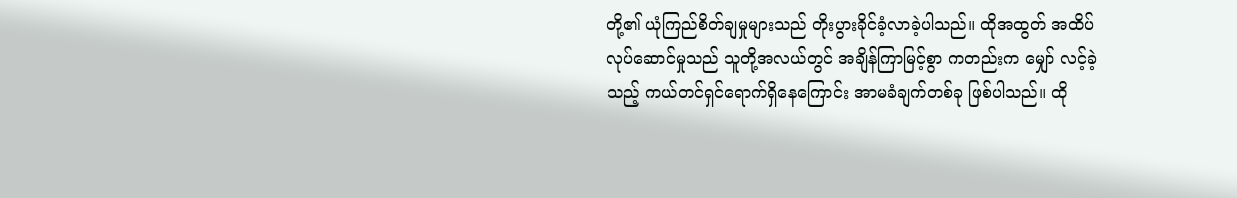တို့၏ ယုံကြည်စိတ်ချမှုများသည် တိုးပွားခိုင်ခံ့လာခဲ့ပါသည်။ ထိုအထွတ် အထိပ်လုပ်ဆောင်မှုသည် သူတို့အလယ်တွင် အချိန်ကြာမြင့်စွာ ကတည်းက မျှော် လင့်ခဲ့သည့် ကယ်တင်ရှင်ရောက်ရှိနေကြောင်း အာမခံချက်တစ်ခု ဖြစ်ပါသည်။ ထို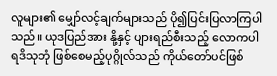လူများ၏ မျှော်လင့်ချက်များသည် ပို၍ပြင်းပြလာကြပါသည်။ ယုဒပြည်အား နို့နှင့် ပျားရည်စီးသည့် လောကပါရဒိသုဘုံ ဖြစ်စေမည့်ပုဂ္ဂိုလ်သည် ကိုယ်တော်ပင်ဖြစ်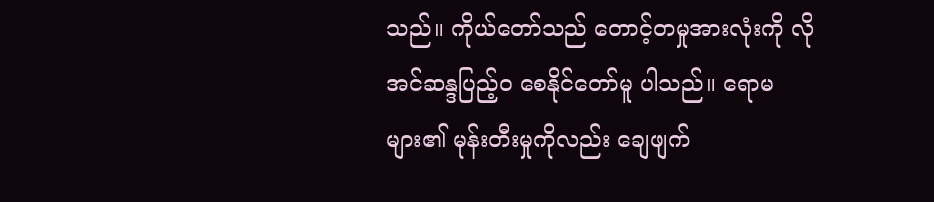သည်။ ကိုယ်တော်သည် တောင့်တမှုအားလုံးကို လိုအင်ဆန္ဒပြည့်၀ စေနိုင်တော်မူ ပါသည်။ ရောမများ၏ မုန်းတီးမှုကိုလည်း ချေဖျက်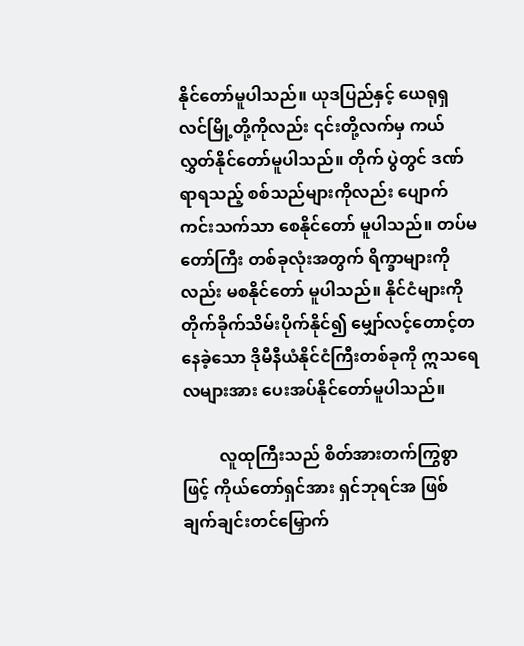နိုင်တော်မူပါသည်။ ယုဒပြည်နှင့် ယေရုရှလင်မြို့တို့ကိုလည်း ၎င်းတို့လက်မှ ကယ်လွှတ်နိုင်တော်မူပါသည်။ တိုက် ပွဲတွင် ဒဏ်ရာရသည့် စစ်သည်များကိုလည်း ပျောက်ကင်းသက်သာ စေနိုင်တော် မူပါသည်။ တပ်မတော်ကြီး တစ်ခုလုံးအတွက် ရိက္ခာများကိုလည်း မစနိုင်တော် မူပါသည်။ နိုင်ငံများကို တိုက်ခိုက်သိမ်းပိုက်နိုင်၍ မျှော်လင့်တောင့်တနေခဲ့သော ဒိုမီနီယံနိုင်ငံကြီးတစ်ခုကို ဣသရေလများအား ပေးအပ်နိုင်တော်မူပါသည်။

         လူထုကြီးသည် စိတ်အားတက်ကြွစွာဖြင့် ကိုယ်တော်ရှင်အား ရှင်ဘုရင်အ ဖြစ် ချက်ချင်းတင်မြှောက်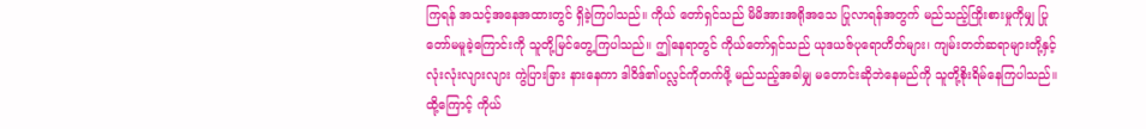ကြရန် အသင့်အနေအထားတွင် ရှိခဲ့ကြပါသည်။ ကိုယ် တော်ရှင်သည် မိမိအားအရိုအသေ ပြုလာရန်အတွက် မည်သည့်ကြိုးစားမှုကိုမျှ ပြု တော်မမူခဲ့ကြောင်းကို သူတို့မြင်တွေ့ကြပါသည်။ ဤနေရာတွင် ကိုယ်တော်ရှင်သည် ယုဒယဇ်ပုရောဟိတ်များ၊ ကျမ်းတတ်ဆရာများတို့နှင့် လုံးလုံးလျားလျား ကွဲပြားခြား နားနေကာ ဒါဝိဒ်၏ပလ္လင်ကိုတက်ဖို့ မည်သည့်အခါမျှ မတောင်းဆိုဘဲနေမည်ကို သူတို့စိုးရိမ်နေကြပါသည်။ ထို့ကြောင့် ကိုယ်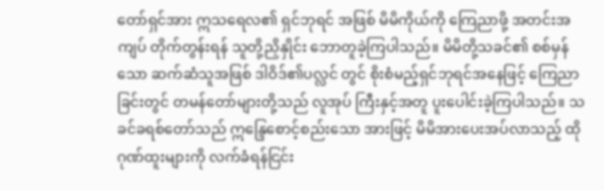တော်ရှင်အား ဣသရေလ၏ ရှင်ဘုရင် အဖြစ် မိမိကိုယ်ကို ကြေညာဖို့ အတင်းအကျပ် တိုက်တွန်းရန် သူတို့ညှိနှိုင်း ဘောတူခဲ့ကြပါသည်။ မိမိတို့သခင်၏ စစ်မှန်သော ဆက်ဆံသူအဖြစ် ဒါဝိဒ်၏ပလ္လင် တွင် စိုးစံမည့်ရှင်ဘုရင်အနေဖြင့် ကြေညာခြင်းတွင် တမန်တော်များတို့သည် လူအုပ် ကြီးနှင့်အတူ ပူးပေါင်းခဲ့ကြပါသည်။ သခင်ခရစ်တော်သည် ဣန္ဒြေစောင့်စည်းသော အားဖြင့် မိမိအားပေးအပ်လာသည့် ထိုဂုဏ်ထူးများကို လက်ခံရန်ငြင်း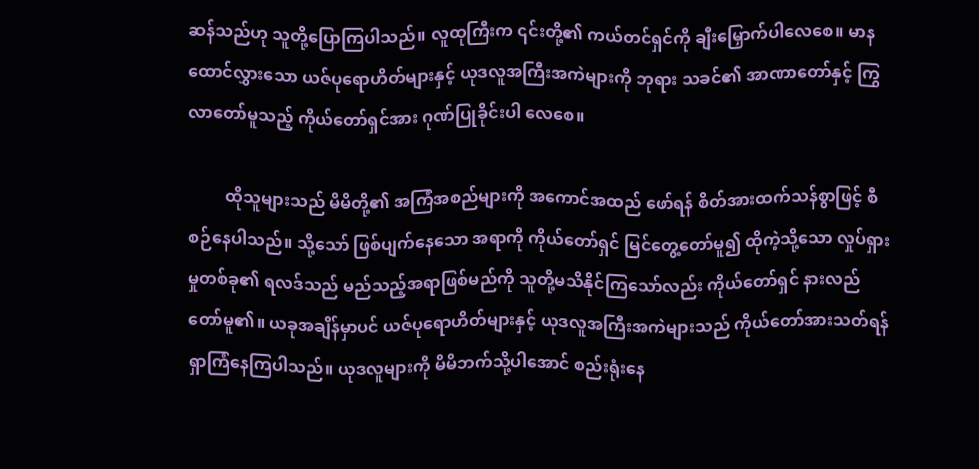ဆန်သည်ဟု သူတို့ပြောကြပါသည်။ လူထုကြီးက ၎င်းတို့၏ ကယ်တင်ရှင်ကို ချီးမြှောက်ပါလေစေ။ မာနထောင်လွှားသော ယဇ်ပုရောဟိတ်များနှင့် ယုဒလူအကြီးအကဲများကို ဘုရား သခင်၏ အာဏာတော်နှင့် ကြွလာတော်မူသည့် ကိုယ်တော်ရှင်အား ဂုဏ်ပြုခိုင်းပါ လေစေ။

         ထိုသူများသည် မိမိတို့၏ အကြံအစည်များကို အကောင်အထည် ဖော်ရန် စိတ်အားထက်သန်စွာဖြင့် စီစဉ်နေပါသည်။ သို့သော် ဖြစ်ပျက်နေသော အရာကို ကိုယ်တော်ရှင် မြင်တွေ့တော်မူ၍ ထိုကဲ့သို့သော လှုပ်ရှားမှုတစ်ခု၏ ရလဒ်သည် မည်သည့်အရာဖြစ်မည်ကို သူတို့မသိနိုင်ကြသော်လည်း ကိုယ်တော်ရှင် နားလည် တော်မူ၏။ ယခုအချိန်မှာပင် ယဇ်ပုရောဟိတ်များနှင့် ယုဒလူအကြီးအကဲများသည် ကိုယ်တော်အားသတ်ရန် ရှာကြံနေကြပါသည်။ ယုဒလူများကို မိမိဘက်သို့ပါအောင် စည်းရုံးနေ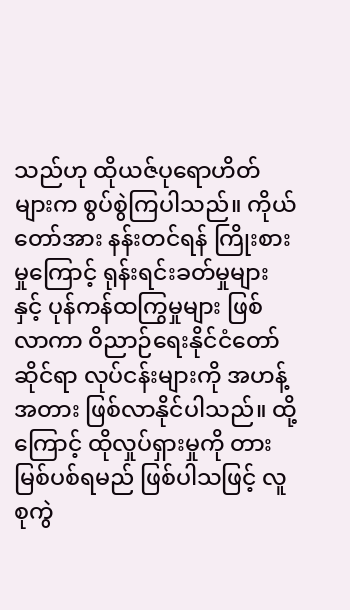သည်ဟု ထိုယဇ်ပုရောဟိတ်များက စွပ်စွဲကြပါသည်။ ကိုယ်တော်အား နန်းတင်ရန် ကြိုးစားမှုကြောင့် ရုန်းရင်းခတ်မှုများနှင့် ပုန်ကန်ထကြွမှုများ ဖြစ်လာကာ ဝိညာဉ်ရေးနိုင်ငံတော်ဆိုင်ရာ လုပ်ငန်းများကို အဟန့်အတား ဖြစ်လာနိုင်ပါသည်။ ထို့ကြောင့် ထိုလှုပ်ရှားမှုကို တားမြစ်ပစ်ရမည် ဖြစ်ပါသဖြင့် လူစုကွဲ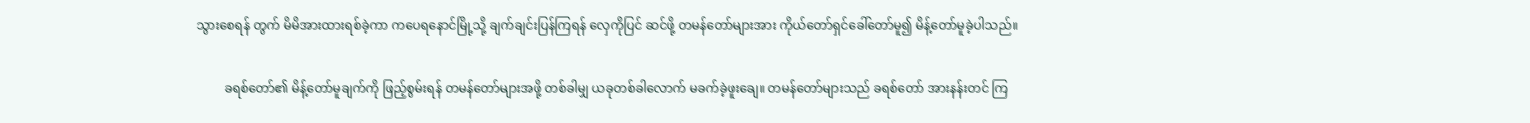သွားစေရန် တွက် မိမိအားထားရစ်ခဲ့ကာ ကပေရနောင်မြို့သို့ ချက်ချင်းပြန်ကြရန် လှေကိုပြင် ဆင်ဖို့ တမန်တော်များအား ကိုယ်တော်ရှင်ခေါ်တော်မူ၍ မိန့်တော်မူခဲ့ပါသည်။

         ခရစ်တော်၏ မိန့်တော်မူချက်ကို ဖြည့်စွမ်းရန် တမန်တော်များအဖို့ တစ်ခါမျှ ယခုတစ်ခါလောက် မခက်ခဲ့ဖူးချေ။ တမန်တော်များသည် ခရစ်တော် အားနန်းတင် ကြ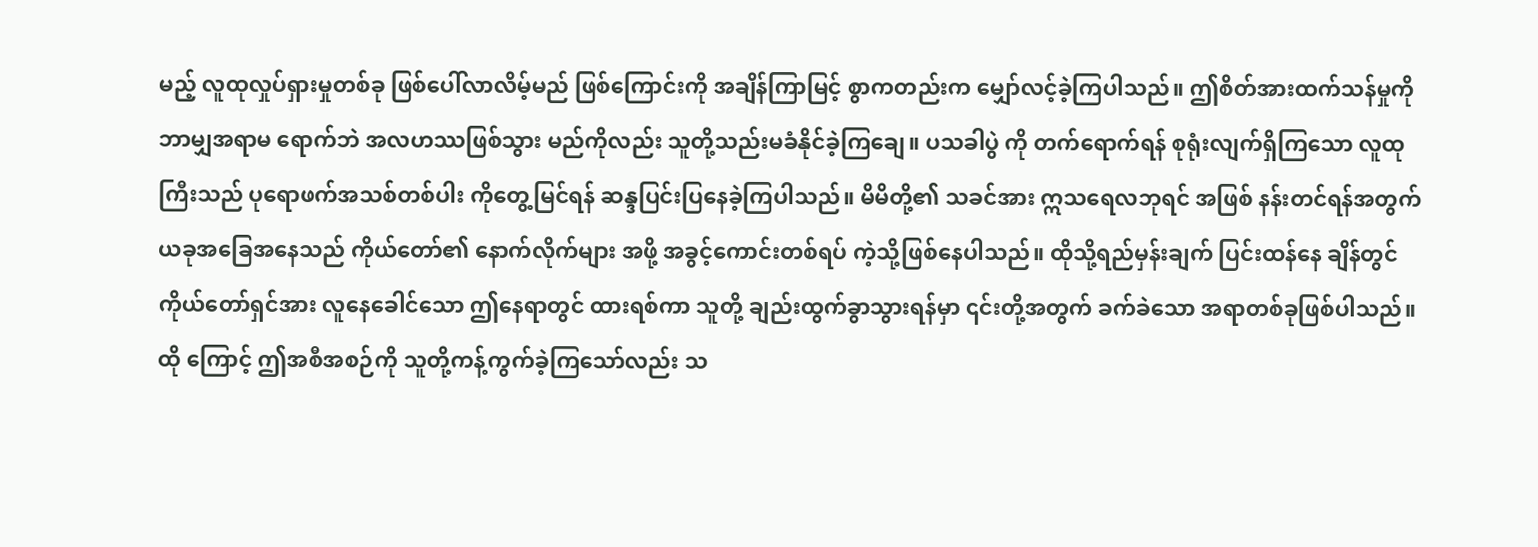မည့် လူထုလှုပ်ရှားမှုတစ်ခု ဖြစ်ပေါ်လာလိမ့်မည် ဖြစ်ကြောင်းကို အချိန်ကြာမြင့် စွာကတည်းက မျှော်လင့်ခဲ့ကြပါသည်။ ဤစိတ်အားထက်သန်မှုကို ဘာမျှအရာမ ရောက်ဘဲ အလဟဿဖြစ်သွား မည်ကိုလည်း သူတို့သည်းမခံနိုင်ခဲ့ကြချေ။ ပသခါပွဲ ကို တက်ရောက်ရန် စုရုံးလျက်ရှိကြသော လူထုကြီးသည် ပုရောဖက်အသစ်တစ်ပါး ကိုတွေ့မြင်ရန် ဆန္ဒပြင်းပြနေခဲ့ကြပါသည်။ မိမိတို့၏ သခင်အား ဣသရေလဘုရင် အဖြစ် နန်းတင်ရန်အတွက် ယခုအခြေအနေသည် ကိုယ်တော်၏ နောက်လိုက်များ အဖို့ အခွင့်ကောင်းတစ်ရပ် ကဲ့သို့ဖြစ်နေပါသည်။ ထိုသို့ရည်မှန်းချက် ပြင်းထန်နေ ချိန်တွင် ကိုယ်တော်ရှင်အား လူနေခေါင်သော ဤနေရာတွင် ထားရစ်ကာ သူတို့ ချည်းထွက်ခွာသွားရန်မှာ ၎င်းတို့အတွက် ခက်ခဲသော အရာတစ်ခုဖြစ်ပါသည်။ ထို ကြောင့် ဤအစီအစဉ်ကို သူတို့ကန့်ကွက်ခဲ့ကြသော်လည်း သ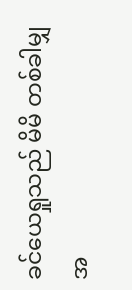ခင်ယေရှုသည် မိမိ တစ်ခါမျှ အ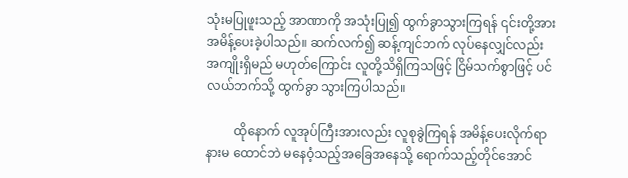သုံးမပြုဖူးသည့် အာဏာကို အသုံးပြု၍ ထွက်ခွာသွားကြရန် ၎င်းတို့အား အမိန့်ပေးခဲ့ပါသည်။ ဆက်လက်၍ ဆန့်ကျင်ဘက် လုပ်နေလျှင်လည်း အကျိုးရှိမည် မဟုတ်ကြောင်း လူတို့သိရှိကြသဖြင့် ငြိမ်သက်စွာဖြင့် ပင်လယ်ဘက်သို့ ထွက်ခွာ သွားကြပါသည်။

         ထိုနောက် လူအုပ်ကြီးအားလည်း လူစုခွဲကြရန် အမိန့်ပေးလိုက်ရာ နားမ ထောင်ဘဲ မနေဝံ့သည့်အခြေအနေသို့ ရောက်သည့်တိုင်အောင်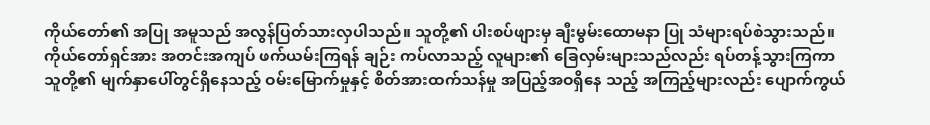ကိုယ်တော်၏ အပြု အမူသည် အလွန်ပြတ်သားလှပါသည်။ သူတို့၏ ပါးစပ်ဖျားမှ ချီးမွမ်းထောမနာ ပြု သံများရပ်စဲသွားသည်။ ကိုယ်တော်ရှင်အား အတင်းအကျပ် ဖက်ယမ်းကြရန် ချဉ်း ကပ်လာသည့် လူများ၏ ခြေလှမ်းများသည်လည်း ရပ်တန့်သွားကြကာ သူတို့၏ မျက်နှာပေါ်တွင်ရှိနေသည့် ဝမ်းမြောက်မှုနှင့် စိတ်အားထက်သန်မှု အပြည့်အဝရှိနေ သည့် အကြည့်များလည်း ပျောက်ကွယ်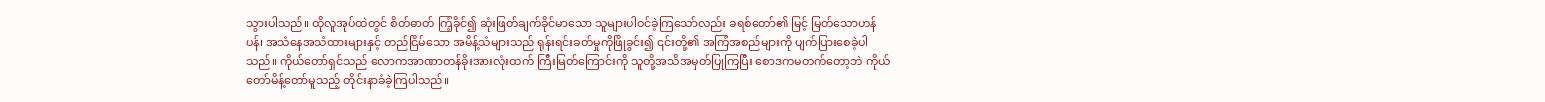သွားပါသည်။ ထိုလူအုပ်ထဲတွင် စိတ်ဓာတ် ကြံ့ခိုင်၍ ဆုံးဖြတ်ချက်ခိုင်မာသော သူများပါဝင်ခဲ့ကြသော်လည်း ခရစ်တော်၏ မြင့် မြတ်သောဟန်ပန်၊ အသံနေအသံထားများနှင့် တည်ငြိမ်သော အမိန့်သံများသည် ရုန်းရင်းခတ်မှုကိုဖြိုခွင်း၍ ၎င်းတို့၏ အကြံအစည်များကို ပျက်ပြားစေခဲ့ပါသည်။ ကိုယ်တော်ရှင်သည် လောကအာဏာတန်ခိုးအားလုံးထက် ကြီးမြတ်ကြောင်းကို သူတို့အသိအမှတ်ပြုကြပြီး စောဒကမတက်တော့ဘဲ ကိုယ်တော်မိန့်တော်မူသည့် တိုင်းနာခံခဲ့ကြပါသည်။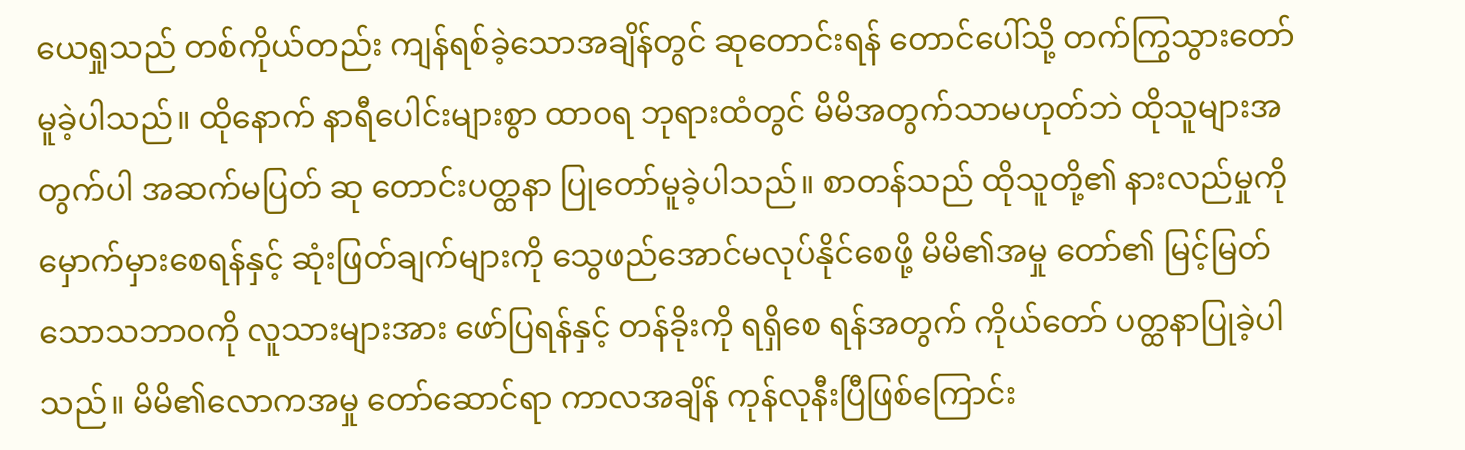ယေရှုသည် တစ်ကိုယ်တည်း ကျန်ရစ်ခဲ့သောအချိန်တွင် ဆုတောင်းရန် တောင်ပေါ်သို့ တက်ကြွသွားတော်မူခဲ့ပါသည်။ ထိုနောက် နာရီပေါင်းများစွာ ထာ၀ရ ဘုရားထံတွင် မိမိအတွက်သာမဟုတ်ဘဲ ထိုသူများအတွက်ပါ အဆက်မပြတ် ဆု တောင်းပတ္ထနာ ပြုတော်မူခဲ့ပါသည်။ စာတန်သည် ထိုသူတို့၏ နားလည်မှုကို မှောက်မှားစေရန်နှင့် ဆုံးဖြတ်ချက်များကို သွေဖည်အောင်မလုပ်နိုင်စေဖို့ မိမိ၏အမှု တော်၏ မြင့်မြတ်သောသဘာ၀ကို လူသားများအား ဖော်ပြရန်နှင့် တန်ခိုးကို ရရှိစေ ရန်အတွက် ကိုယ်တော် ပတ္ထနာပြုခဲ့ပါသည်။ မိမိ၏လောကအမှု တော်ဆောင်ရာ ကာလအချိန် ကုန်လုနီးပြီဖြစ်ကြောင်း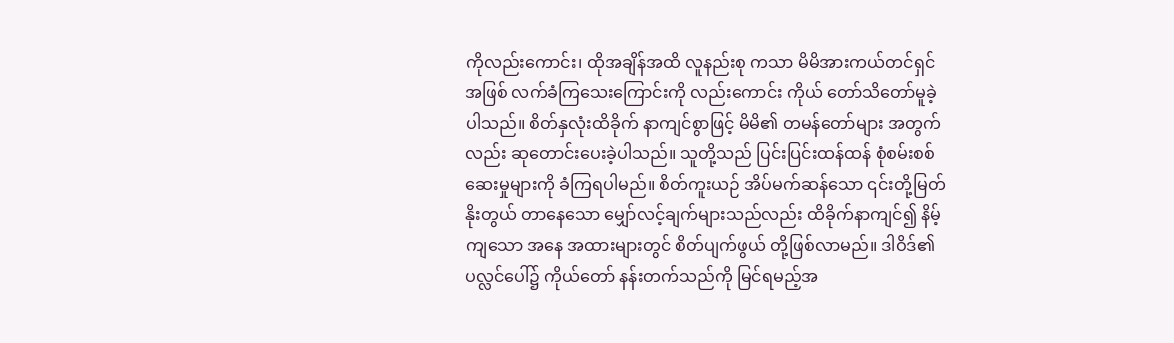ကိုလည်းကောင်း၊ ထိုအချိန်အထိ လူနည်းစု ကသာ မိမိအားကယ်တင်ရှင်အဖြစ် လက်ခံကြသေးကြောင်းကို လည်းကောင်း ကိုယ် တော်သိတော်မူခဲ့ပါသည်။ စိတ်နှလုံးထိခိုက် နာကျင်စွာဖြင့် မိမိ၏ တမန်တော်များ အတွက်လည်း ဆုတောင်းပေးခဲ့ပါသည်။ သူတို့သည် ပြင်းပြင်းထန်ထန် စုံစမ်းစစ် ဆေးမှုများကို ခံကြရပါမည်။ စိတ်ကူးယဉ် အိပ်မက်ဆန်သော ၎င်းတို့မြတ်နိုးတွယ် တာနေသော မျှော်လင့်ချက်များသည်လည်း ထိခိုက်နာကျင်၍ နိမ့်ကျသော အနေ အထားများတွင် စိတ်ပျက်ဖွယ် တို့ဖြစ်လာမည်။ ဒါဝိဒ်၏ပလ္လင်ပေါ်၌ ကိုယ်တော် နန်းတက်သည်ကို မြင်ရမည့်အ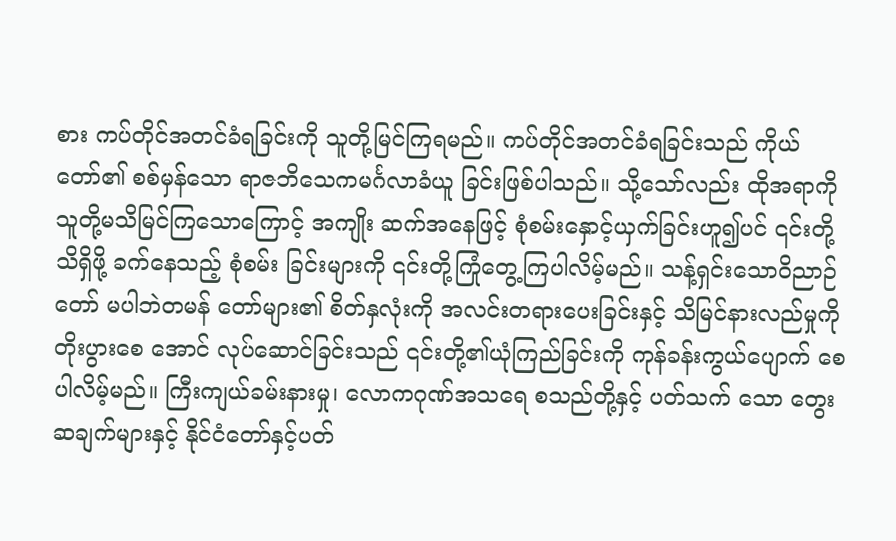စား ကပ်တိုင်အတင်ခံရခြင်းကို သူတို့မြင်ကြရမည်။ ကပ်တိုင်အတင်ခံရခြင်းသည် ကိုယ်တော်၏ စစ်မှန်သော ရာဇဘိသေကမင်္ဂလာခံယူ ခြင်းဖြစ်ပါသည်။ သို့သော်လည်း ထိုအရာကို သူတို့မသိမြင်ကြသောကြောင့် အကျိုး ဆက်အနေဖြင့် စုံစမ်းနှောင့်ယှက်ခြင်းဟူ၍ပင် ၎င်းတို့သိရှိဖို့ ခက်နေသည့် စုံစမ်း ခြင်းများကို ၎င်းတို့ကြုံတွေ့ကြပါလိမ့်မည်။ သန့်ရှင်းသောဝိညာဉ်တော် မပါဘဲတမန် တော်များ၏ စိတ်နှလုံးကို အလင်းတရားပေးခြင်းနှင့် သိမြင်နားလည်မှုကို တိုးပွားစေ အောင် လုပ်ဆောင်ခြင်းသည် ၎င်းတို့၏ယုံကြည်ခြင်းကို ကုန်ခန်းကွယ်ပျောက် စေ ပါလိမ့်မည်။ ကြီးကျယ်ခမ်းနားမှု၊ လောကဂုဏ်အသရေ စသည်တို့နှင့် ပတ်သက် သော တွေးဆချက်များနှင့် နိုင်ငံတော်နှင့်ပတ်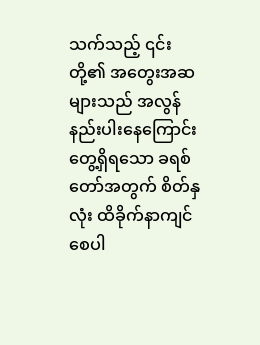သက်သည့် ၎င်းတို့၏ အတွေးအဆ များသည် အလွန်နည်းပါးနေကြောင်း တွေ့ရှိရသော ခရစ်တော်အတွက် စိတ်နှလုံး ထိခိုက်နာကျင် စေပါ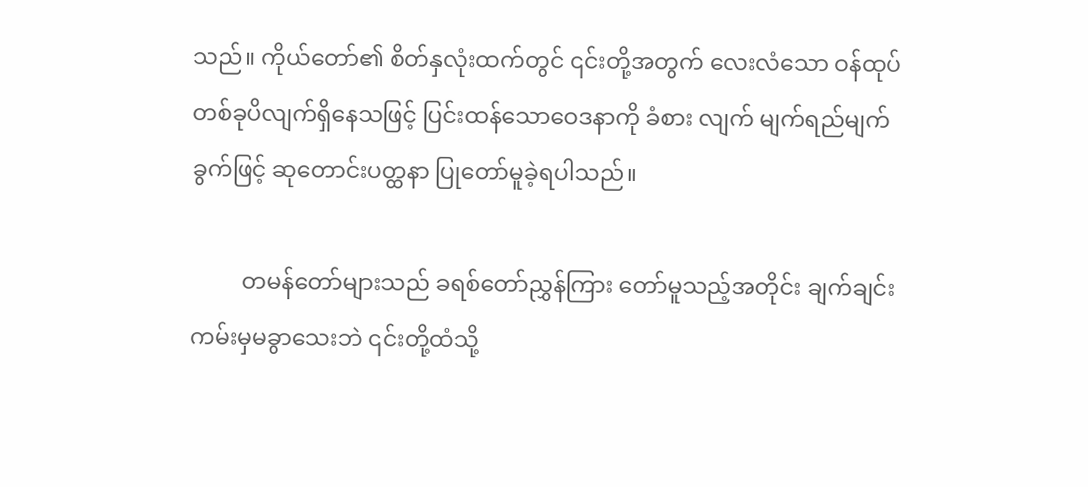သည်။ ကိုယ်တော်၏ စိတ်နှလုံးထက်တွင် ၎င်းတို့အတွက် လေးလံသော ဝန်ထုပ်တစ်ခုပိလျက်ရှိနေသဖြင့် ပြင်းထန်သောဝေဒနာကို ခံစား လျက် မျက်ရည်မျက်ခွက်ဖြင့် ဆုတောင်းပတ္ထနာ ပြုတော်မူခဲ့ရပါသည်။

         တမန်တော်များသည် ခရစ်တော်ညွှန်ကြား တော်မူသည့်အတိုင်း ချက်ချင်း ကမ်းမှမခွာသေးဘဲ ၎င်းတို့ထံသို့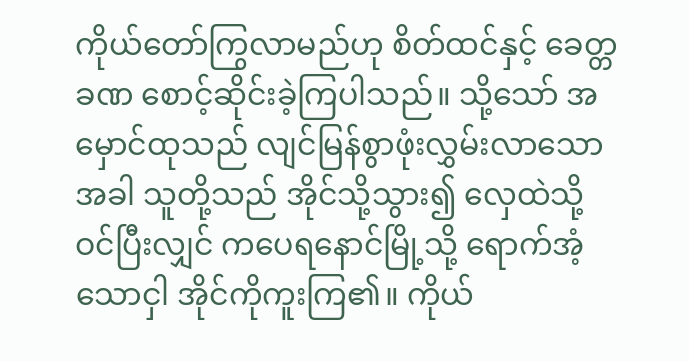ကိုယ်တော်ကြွလာမည်ဟု စိတ်ထင်နှင့် ခေတ္တခဏ စောင့်ဆိုင်းခဲ့ကြပါသည်။ သို့သော် အမှောင်ထုသည် လျင်မြန်စွာဖုံးလွှမ်းလာသော အခါ သူတို့သည် အိုင်သို့သွား၍ လှေထဲသို့ ဝင်ပြီးလျှင် ကပေရနောင်မြို့သို့ ရောက်အံ့သောငှါ အိုင်ကိုကူးကြ၏။ ကိုယ်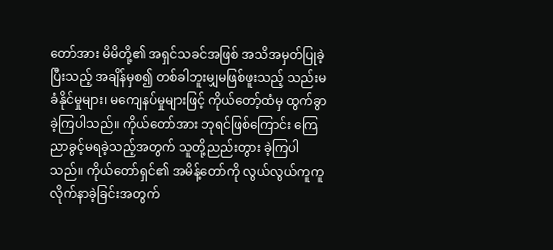တော်အား မိမိတို့၏ အရှင်သခင်အဖြစ် အသိအမှတ်ပြုခဲ့ပြီးသည့် အချိန်မှစ၍ တစ်ခါဘူးမျှမဖြစ်ဖူးသည့် သည်းမခံနိုင်မှုများ၊ မကျေနပ်မှုများဖြင့် ကိုယ်တော့်ထံမှ ထွက်ခွာခဲ့ကြပါသည်။ ကိုယ်တော်အား ဘုရင်ဖြစ်ကြောင်း ကြေညာခွင့်မရခဲ့သည့်အတွက် သူတို့ညည်းတွား ခဲ့ကြပါသည်။ ကိုယ်တော်ရှင်၏ အမိန့်တော်ကို လွယ်လွယ်ကူကူ လိုက်နာခဲ့ခြင်းအတွက်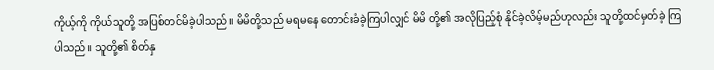ကိုယ့်ကို ကိုယ်သူတို့ အပြစ်တင်မိခဲ့ပါသည်။ မိမိတို့သည် မရမနေ တောင်းခံခဲ့ကြပါလျှင် မိမိ တို့၏ အလိုပြည့်စုံ နိုင်ခဲ့လိမ့်မည်ဟုလည်း သူတို့ထင်မှတ်ခဲ့ ကြပါသည်။ သူတို့၏ စိတ်နှ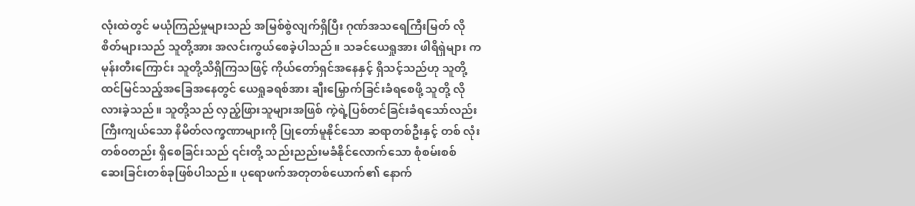လုံးထဲတွင် မယုံကြည်မှုများသည် အမြစ်စွဲလျက်ရှိပြီး ဂုဏ်အသရေကြီးမြတ် လိုစိတ်များသည် သူတို့အား အလင်းကွယ်စေခဲ့ပါသည်။ သခင်ယေရှုအား ဖါရိရှဲများ က မုန်းတီးကြောင်း သူတို့သိရှိကြသဖြင့် ကိုယ်တော်ရှင်အနေနှင့် ရှိသင့်သည်ဟု သူတို့ ထင်မြင်သည့်အခြေအနေတွင် ယေရှုခရစ်အား ချီးမြှောက်ခြင်းခံရစေဖို့ သူတို့ လိုလားခဲ့သည်။ သူတို့သည် လှည့်ဖြားသူများအဖြစ် ကဲ့ရဲ့ပြစ်တင်ခြင်းခံရသော်လည်း ကြီးကျယ်သော နိမိတ်လက္ခဏာများကို ပြုတော်မူနိုင်သော ဆရာတစ်ဦးနှင့် တစ် လုံးတစ်၀တည်း ရှိစေခြင်းသည် ၎င်းတို့ သည်းညည်းမခံနိုင်လောက်သော စုံစမ်းစစ် ဆေးခြင်းတစ်ခုဖြစ်ပါသည်။ ပုရောဖက်အတုတစ်ယောက်၏ နောက်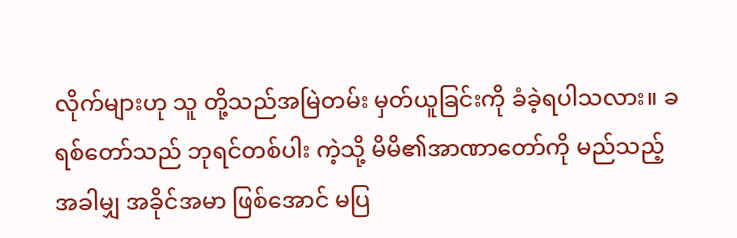လိုက်များဟု သူ တို့သည်အမြဲတမ်း မှတ်ယူခြင်းကို ခံခဲ့ရပါသလား။ ခရစ်တော်သည် ဘုရင်တစ်ပါး ကဲ့သို့ မိမိ၏အာဏာတော်ကို မည်သည့်အခါမျှ အခိုင်အမာ ဖြစ်အောင် မပြ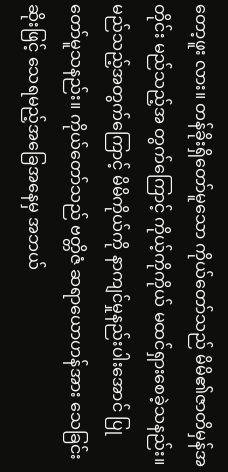တော့ဖူး လား။ တန်ခိုးရှိတော်မူသော ကိုယ်တော်သည် မိမိ၏ဇာတိမှန်အတိုင်း မည်သည့်အ တွက်ကြောင့် ကိုယ့်ကိုကိုယ် မထင်ရှားစေခဲ့သနည်း။ မည်သည့်အတွက်ကြောင့် မိမိကိုယ်ကို နာကျင်မှုနည်းပါးအောင် ပြုတော်မူသနည်း။ ကိုယ်တော်သည် ဗတ္တိဇံ ဆရာယောဟန်အား သေခြင်းဆိုးဖြင့် သေရမည့်အခြေအနေမှ အဘယ်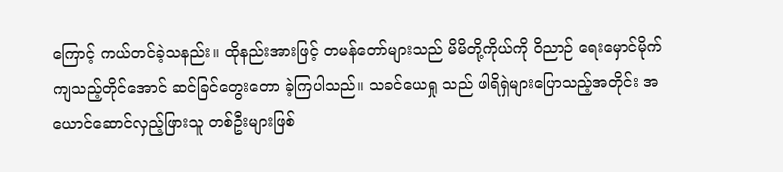ကြောင့် ကယ်တင်ခဲ့သနည်း။ ထိုနည်းအားဖြင့် တမန်တော်များသည် မိမိတို့ကိုယ်ကို ဝိညာဉ် ရေးမှောင်မိုက် ကျသည့်တိုင်အောင် ဆင်ခြင်တွေးတော ခဲ့ကြပါသည်။ သခင်ယေရှု သည် ဖါရိရှဲများပြောသည့်အတိုင်း အယောင်ဆောင်လှည့်ဖြားသူ တစ်ဦးများဖြစ်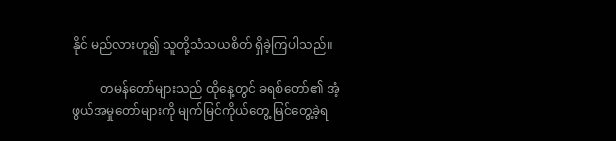နိုင် မည်လားဟူ၍ သူတို့သံသယစိတ် ရှိခဲ့ကြပါသည်။

         တမန်တော်များသည် ထိုနေ့တွင် ခရစ်တော်၏ အံ့ဖွယ်အမှုတော်များကို မျက်မြင်ကိုယ်တွေ့ မြင်တွေ့ခဲ့ရ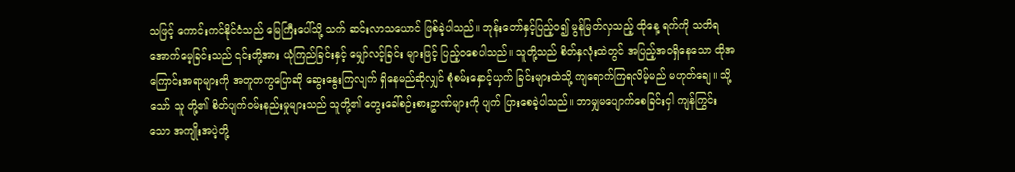သဖြင့် ကောင်းကင်နိုင်ငံသည် မြေကြီးပေါ်သို့ သက် ဆင်းလာသယောင် ဖြစ်ခဲ့ပါသည်။ ဘုန်းတော်နှင့်ပြည့်၀၍ မွန်မြတ်လှသည့် ထိုနေ့ ရက်ကို သတိရအောက်မေ့ခြင်းသည် ၎င်းတို့အား ယုံကြည်ခြင်းနှင့် မျှော်လင့်ခြင်း များဖြင့် ပြည့်၀စေပါသည်။ သူတို့သည် စိတ်နှလုံးထဲတွင် အပြည့်အဝရှိနေသော ထိုအကြောင်းအရာများကို အတူတကွပြောဆို ဆွေးနွေးကြလျက် ရှိနေမည်ဆိုလျှင် စုံစမ်းနှောင့်ယှက် ခြင်းများထဲသို့ ကျရောက်ကြရလိမ့်မည် မဟုတ်ချေ။ သို့သော် သူ တို့၏ စိတ်ပျက်ဝမ်းနည်းမှုများသည် သူတို့၏ တွေးခေါ်စဉ်းစားဥာဏ်များကို ပျက် ပြားစေခဲ့ပါသည်။ ဘာမျှမပျောက်စေခြင်းငှါ ကျန်ကြွင်းသော အကျိုးအပဲ့တို့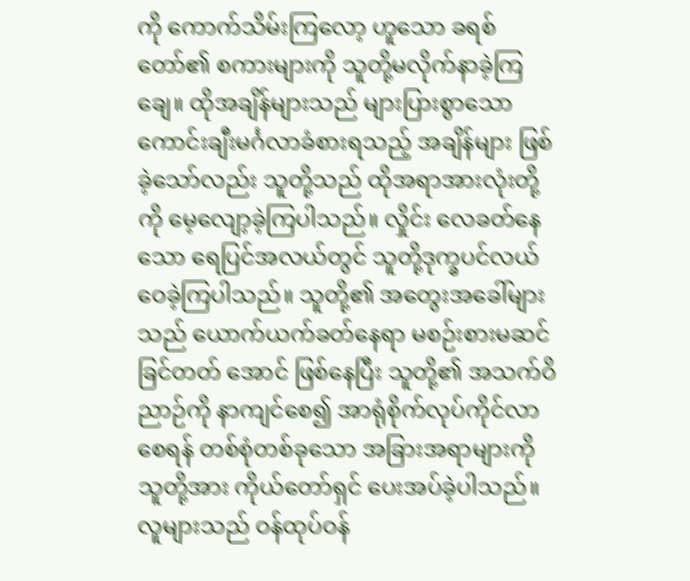ကို ကောက်သိမ်းကြလော့ ဟူသော ခရစ်တော်၏ စကားများကို သူတို့မလိုက်နာခဲ့ကြ ချေ။ ထိုအချိန်များသည် များပြားစွာသော ကောင်းချီးမင်္ဂလာခံစားရသည့် အချိန်များ ဖြစ်ခဲ့သော်လည်း သူတို့သည် ထိုအရာအားလုံးတို့ကို မေ့လျော့ခဲ့ကြပါသည်။ လှိုင်း လေခတ်နေသော ရေပြင်အလယ်တွင် သူတို့ဒုက္ခပင်လယ် ဝေခဲ့ကြပါသည်။ သူတို့၏ အတွေးအခေါ်များသည် ယောက်ယက်ခတ်နေရာ မစဉ်းစားမဆင်ခြင်တတ် အောင် ဖြစ်နေပြီး သူတို့၏ အသက်ဝိညာဉ်ကို နာကျင်စေ၍ အာရုံစိုက်လုပ်ကိုင်လာစေရန် တစ်စုံတစ်ခုသော အခြားအရာများကို သူတို့အား ကိုယ်တော်ရှင် ပေးအပ်ခဲ့ပါသည်။ လူများသည် ဝန်ထုပ်ဝန်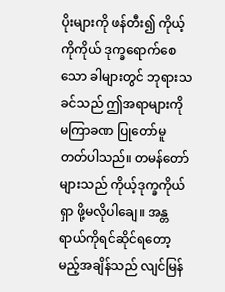ပိုးများကို ဖန်တီး၍ ကိုယ့်ကိုကိုယ် ဒုက္ခရောက်စေသော ခါများတွင် ဘုရားသခင်သည် ဤအရာများကို မကြာခဏ ပြုတော်မူတတ်ပါသည်။ တမန်တော်များသည် ကိုယ့်ဒုက္ခကိုယ်ရှာ ဖို့မလိုပါချေ။ အန္တရာယ်ကိုရင်ဆိုင်ရတော့ မည့်အချိန်သည် လျင်မြန်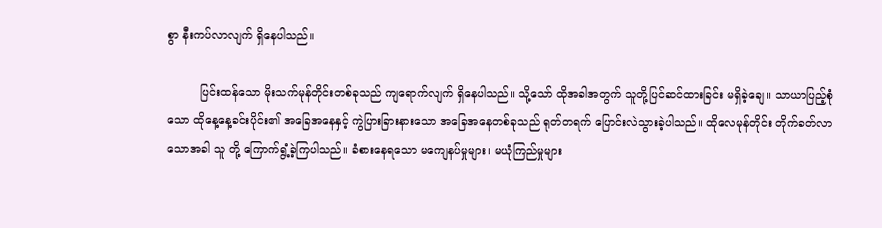စွာ နီးကပ်လာလျက် ရှိနေပါသည်။

         ပြင်းထန်သော မိုးသက်မုန်တိုင်းတစ်ခုသည် ကျရောက်လျက် ရှိနေပါသည်။ သို့သော် ထိုအခါအတွက် သူတို့ပြင်ဆင်ထားခြင်း မရှိခဲ့ချေ။ သာယာပြည့်စုံသော ထိုနေ့နေ့ခင်းပိုင်း၏ အခြေအနေနှင့် ကွဲပြားခြားနားသော အခြေအနေတစ်ခုသည် ရုတ်တရက် ပြောင်းလဲသွားခဲ့ပါသည်။ ထိုလေမုန်တိုင်း တိုက်ခတ်လာသောအခါ သူ တို့ ကြောက်ရွံ့ခဲ့ကြပါသည်။ ခံစားနေရသော မကျေနပ်မှုများ၊ မယုံကြည်မှုများ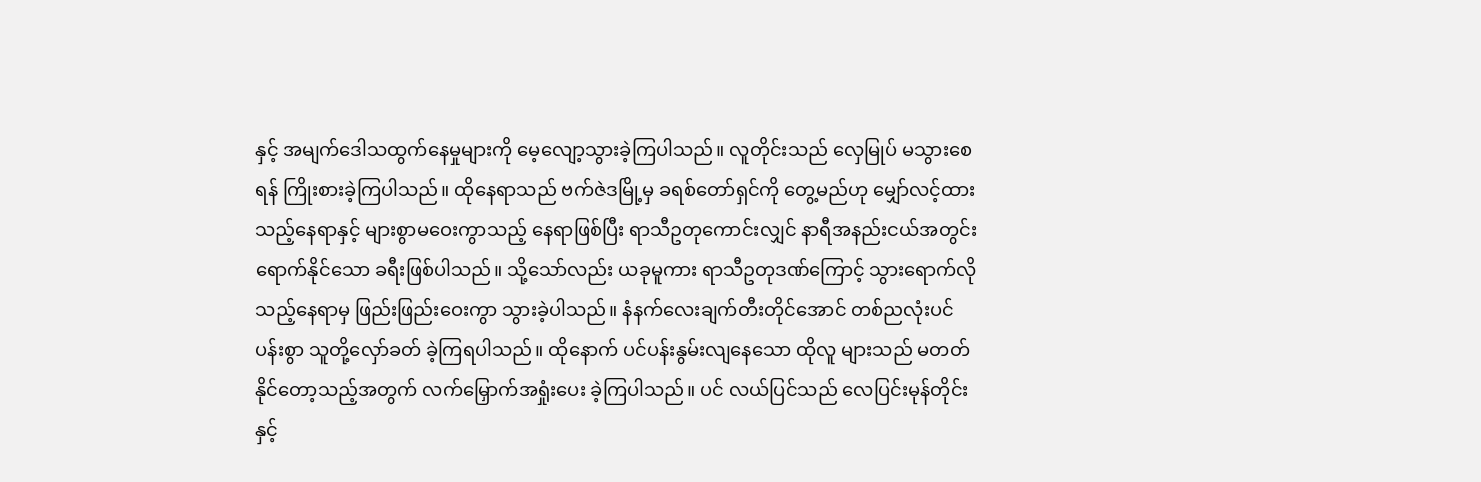နှင့် အမျက်ဒေါသထွက်နေမှုများကို မေ့လျော့သွားခဲ့ကြပါသည်။ လူတိုင်းသည် လှေမြုပ် မသွားစေရန် ကြိုးစားခဲ့ကြပါသည်။ ထိုနေရာသည် ဗက်ဇဲဒမြို့မှ ခရစ်တော်ရှင်ကို တွေ့မည်ဟု မျှော်လင့်ထားသည့်နေရာနှင့် များစွာမဝေးကွာသည့် နေရာဖြစ်ပြီး ရာသီဥတုကောင်းလျှင် နာရီအနည်းငယ်အတွင်း ရောက်နိုင်သော ခရီးဖြစ်ပါသည်။ သို့သော်လည်း ယခုမူကား ရာသီဥတုဒဏ်ကြောင့် သွားရောက်လိုသည့်နေရာမှ ဖြည်းဖြည်းဝေးကွာ သွားခဲ့ပါသည်။ နံနက်လေးချက်တီးတိုင်အောင် တစ်ညလုံးပင် ပန်းစွာ သူတို့လှော်ခတ် ခဲ့ကြရပါသည်။ ထိုနောက် ပင်ပန်းနွမ်းလျနေသော ထိုလူ များသည် မတတ်နိုင်တော့သည့်အတွက် လက်မြှောက်အရှုံးပေး ခဲ့ကြပါသည်။ ပင် လယ်ပြင်သည် လေပြင်းမုန်တိုင်းနှင့်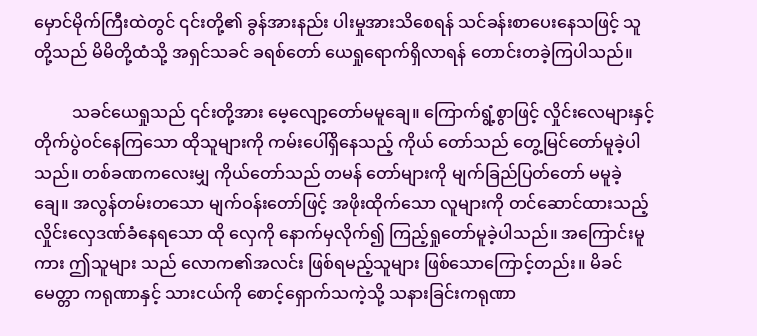မှောင်မိုက်ကြီးထဲတွင် ၎င်းတို့၏ ခွန်အားနည်း ပါးမှုအားသိစေရန် သင်ခန်းစာပေးနေသဖြင့် သူတို့သည် မိမိတို့ထံသို့ အရှင်သခင် ခရစ်တော် ယေရှုရောက်ရှိလာရန် တောင်းတခဲ့ကြပါသည်။

         သခင်ယေရှုသည် ၎င်းတို့အား မေ့လျော့တော်မမူချေ။ ကြောက်ရွံ့စွာဖြင့် လှိုင်းလေများနှင့် တိုက်ပွဲဝင်နေကြသော ထိုသူများကို ကမ်းပေါ်ရှိနေသည့် ကိုယ် တော်သည် တွေ့မြင်တော်မူခဲ့ပါသည်။ တစ်ခဏကလေးမျှ ကိုယ်တော်သည် တမန် တော်များကို မျက်ခြည်ပြတ်တော် မမူခဲ့ချေ။ အလွန်တမ်းတသော မျက်ဝန်းတော်ဖြင့် အဖိုးထိုက်သော လူများကို တင်ဆောင်ထားသည့် လှိုင်းလှေဒဏ်ခံနေရသော ထို လှေကို နောက်မှလိုက်၍ ကြည့်ရှုတော်မူခဲ့ပါသည်။ အကြောင်းမူကား ဤသူများ သည် လောက၏အလင်း ဖြစ်ရမည့်သူများ ဖြစ်သောကြောင့်တည်း။ မိခင်မေတ္တာ ကရုဏာနှင့် သားငယ်ကို စောင့်ရှောက်သကဲ့သို့ သနားခြင်းကရုဏာ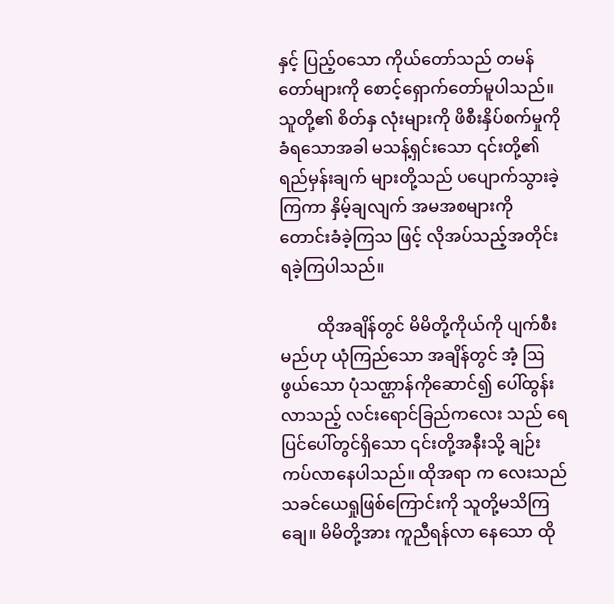နှင့် ပြည့်၀သော ကိုယ်တော်သည် တမန်တော်များကို စောင့်ရှောက်တော်မူပါသည်။ သူတို့၏ စိတ်နှ လုံးများကို ဖိစီးနှိပ်စက်မှုကို ခံရသောအခါ မသန့်ရှင်းသော ၎င်းတို့၏ ရည်မှန်းချက် များတို့သည် ပပျောက်သွားခဲ့ကြကာ နှိမ့်ချလျက် အမအစများကို တောင်းခံခဲ့ကြသ ဖြင့် လိုအပ်သည့်အတိုင်း ရခဲ့ကြပါသည်။

         ထိုအချိန်တွင် မိမိတို့ကိုယ်ကို ပျက်စီးမည်ဟု ယုံကြည်သော အချိန်တွင် အံ့ ဩဖွယ်သော ပုံသဏ္ဌာန်ကိုဆောင်၍ ပေါ်ထွန်းလာသည့် လင်းရောင်ခြည်ကလေး သည် ရေပြင်ပေါ်တွင်ရှိသော ၎င်းတို့အနီးသို့ ချဉ်းကပ်လာနေပါသည်။ ထိုအရာ က လေးသည် သခင်ယေရှုဖြစ်ကြောင်းကို သူတို့မသိကြချေ။ မိမိတို့အား ကူညီရန်လာ နေသော ထို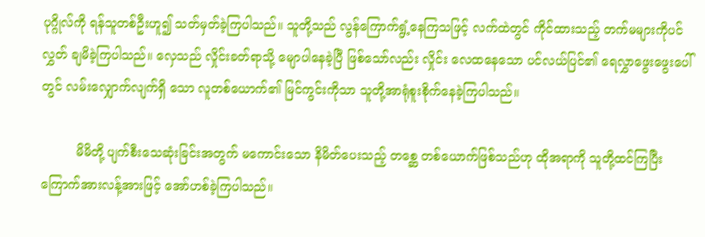ပုဂ္ဂိုလ်ကို ရန်သူတစ်ဦးဟူ၍ သတ်မှတ်ခဲ့ကြပါသည်။ သူတို့သည် လွန်ကြောက်ရွံ့နေကြသဖြင့် လက်ထဲတွင် ကိုင်ထားသည့် တက်မများကိုပင် လွှတ် ချမိခဲ့ကြပါသည်။ လှေသည် လှိုင်းခတ်ရာသို့ မျောပါနေခဲ့ပြီ ဖြစ်သော်လည်း လှိုင်း လေထနေသော ပင်လယ်ပြင်၏ ရေလွှာဖွေးဖွေးပေါ်တွင် လမ်းလျှောက်လျက်ရှိ သော လူတစ်ယောက်၏ မြင်ကွင်းကိုသာ သူတို့အာရုံစူးစိုက်နေခဲ့ကြပါသည်။

         မိမိတို့ ပျက်စီးသေဆုံးခြင်းအတွက် မကောင်းသော နိမိတ်ပေးသည့် တစ္ဆေ တစ်ယောက်ဖြစ်သည်ဟု ထိုအရာကို သူတို့ထင်ကြပြီး ကြောက်အားလန့်အားဖြင့် အော်ဟစ်ခဲ့ကြပါသည်။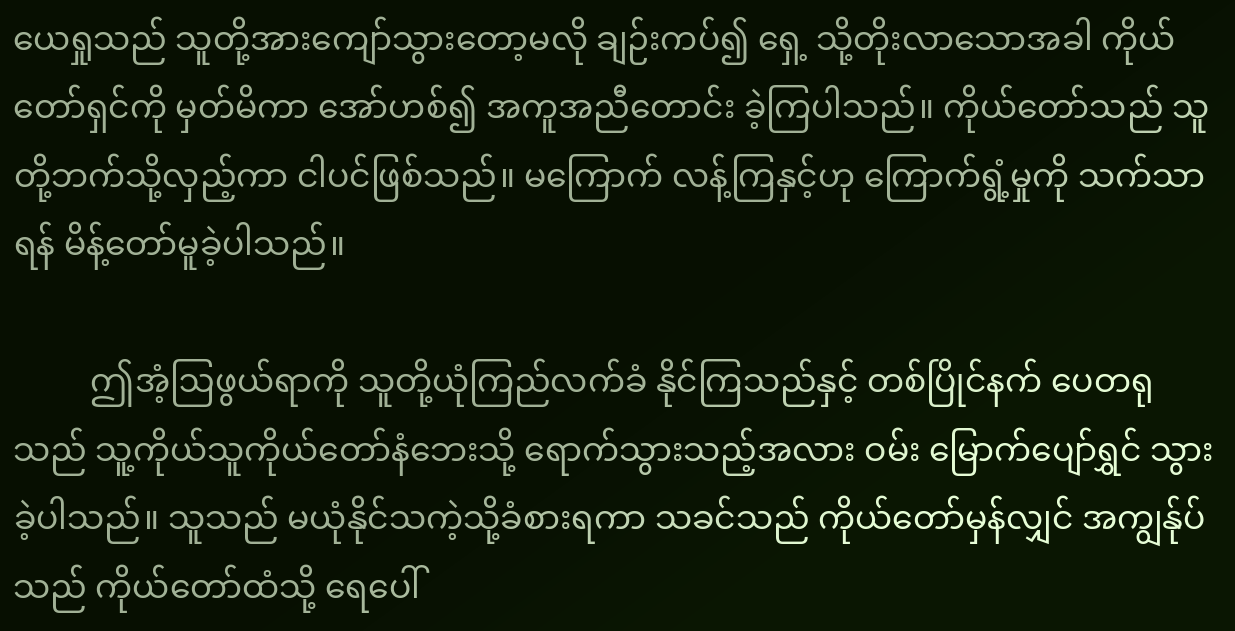ယေရှုသည် သူတို့အားကျော်သွားတော့မလို ချဉ်းကပ်၍ ရှေ့ သို့တိုးလာသောအခါ ကိုယ်တော်ရှင်ကို မှတ်မိကာ အော်ဟစ်၍ အကူအညီတောင်း ခဲ့ကြပါသည်။ ကိုယ်တော်သည် သူတို့ဘက်သို့လှည့်ကာ ငါပင်ဖြစ်သည်။ မကြောက် လန့်ကြနှင့်ဟု ကြောက်ရွံ့မှုကို သက်သာရန် မိန့်တော်မူခဲ့ပါသည်။

         ဤအံ့ဩဖွယ်ရာကို သူတို့ယုံကြည်လက်ခံ နိုင်ကြသည်နှင့် တစ်ပြိုင်နက် ပေတရုသည် သူ့ကိုယ်သူကိုယ်တော်နံဘေးသို့ ရောက်သွားသည့်အလား ဝမ်း မြောက်ပျော်ရွှင် သွားခဲ့ပါသည်။ သူသည် မယုံနိုင်သကဲ့သို့ခံစားရကာ သခင်သည် ကိုယ်တော်မှန်လျှင် အကျွန်ုပ်သည် ကိုယ်တော်ထံသို့ ရေပေါ်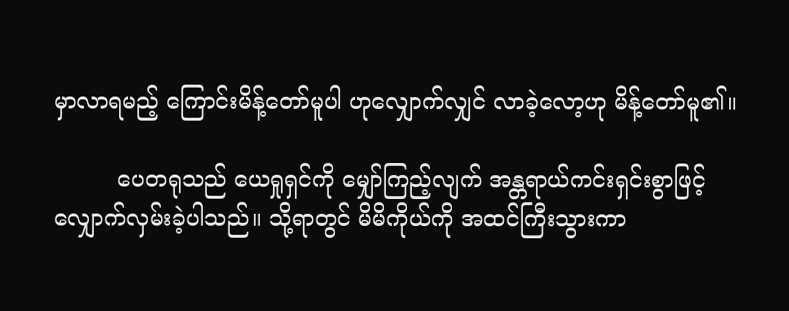မှာလာရမည့် ကြောင်းမိန့်တော်မူပါ ဟုလျှောက်လျှင် လာခဲ့လော့ဟု မိန့်တော်မူ၏။

         ပေတရုသည် ယေရှုရှင်ကို မျှော်ကြည့်လျက် အန္တရာယ်ကင်းရှင်းစွာဖြင့် လျှောက်လှမ်းခဲ့ပါသည်။ သို့ရာတွင် မိမိကိုယ်ကို အထင်ကြီးသွားကာ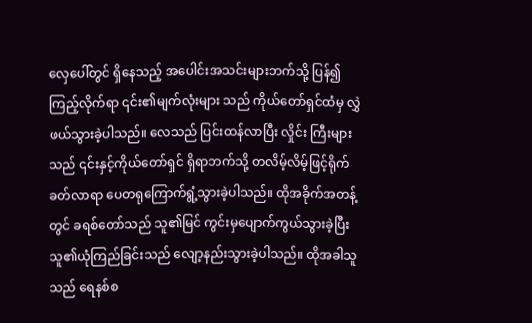လှေပေါ်တွင် ရှိနေသည့် အပေါင်းအသင်းများဘက်သို့ ပြန်၍ကြည့်လိုက်ရာ ၎င်း၏မျက်လုံးများ သည် ကိုယ်တော်ရှင်ထံမှ လွှဲဖယ်သွားခဲ့ပါသည်။ လေသည် ပြင်းထန်လာပြီး လှိုင်း ကြီးများသည် ၎င်းနှင့်ကိုယ်တော်ရှင် ရှိရာဘက်သို့ တလိမ့်လိမ့်ဖြင့်ရိုက်ခတ်လာရာ ပေတရုကြောက်ရွံ့သွားခဲ့ပါသည်။ ထိုအခိုက်အတန့်တွင် ခရစ်တော်သည် သူ၏မြင် ကွင်းမှပျောက်ကွယ်သွားခဲ့ပြီး သူ၏ယုံကြည်ခြင်းသည် လျော့နည်းသွားခဲ့ပါသည်။ ထိုအခါသူသည် ရေနစ်စ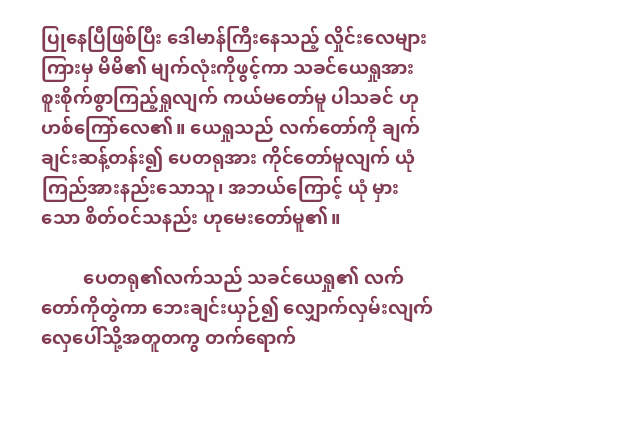ပြုနေပြီဖြစ်ပြီး ဒေါမာန်ကြီးနေသည့် လှိုင်းလေများကြားမှ မိမိ၏ မျက်လုံးကိုဖွင့်ကာ သခင်ယေရှုအား စူးစိုက်စွာကြည့်ရှုလျက် ကယ်မတော်မူ ပါသခင် ဟုဟစ်ကြော်လေ၏။ ယေရှုသည် လက်တော်ကို ချက်ချင်းဆန့်တန်း၍ ပေတရုအား ကိုင်တော်မူလျက် ယုံကြည်အားနည်းသောသူ၊ အဘယ်ကြောင့် ယုံ မှားသော စိတ်ဝင်သနည်း ဟုမေးတော်မူ၏။

         ပေတရု၏လက်သည် သခင်ယေရှု၏ လက်တော်ကိုတွဲကာ ဘေးချင်းယှဉ်၍ လျှောက်လှမ်းလျက် လှေပေါ်သို့အတူတကွ တက်ရောက်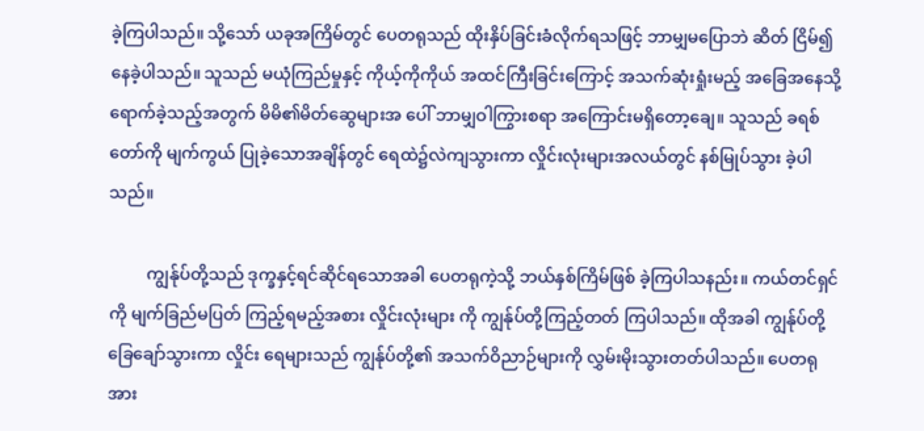ခဲ့ကြပါသည်။ သို့သော် ယခုအကြိမ်တွင် ပေတရုသည် ထိုးနှိပ်ခြင်းခံလိုက်ရသဖြင့် ဘာမျှမပြောဘဲ ဆိတ် ငြိမ်၍ နေခဲ့ပါသည်။ သူသည် မယုံကြည်မှုနှင့် ကိုယ့်ကိုကိုယ် အထင်ကြီးခြင်းကြောင့် အသက်ဆုံးရှုံးမည့် အခြေအနေသို့ ရောက်ခဲ့သည့်အတွက် မိမိ၏မိတ်ဆွေများအ ပေါ် ဘာမျှဝါကြွားစရာ အကြောင်းမရှိတော့ချေ။ သူသည် ခရစ်တော်ကို မျက်ကွယ် ပြုခဲ့သောအချိန်တွင် ရေထဲ၌လဲကျသွားကာ လှိုင်းလုံးများအလယ်တွင် နစ်မြုပ်သွား ခဲ့ပါသည်။

         ကျွန်ုပ်တို့သည် ဒုက္ခနှင့်ရင်ဆိုင်ရသောအခါ ပေတရုကဲ့သို့ ဘယ်နှစ်ကြိမ်ဖြစ် ခဲ့ကြပါသနည်း။ ကယ်တင်ရှင်ကို မျက်ခြည်မပြတ် ကြည့်ရမည့်အစား လှိုင်းလုံးများ ကို ကျွန်ုပ်တို့ကြည့်တတ် ကြပါသည်။ ထိုအခါ ကျွန်ုပ်တို့ ခြေချော်သွားကာ လှိုင်း ရေများသည် ကျွန်ုပ်တို့၏ အသက်ဝိညာဉ်များကို လွှမ်းမိုးသွားတတ်ပါသည်။ ပေတရု အား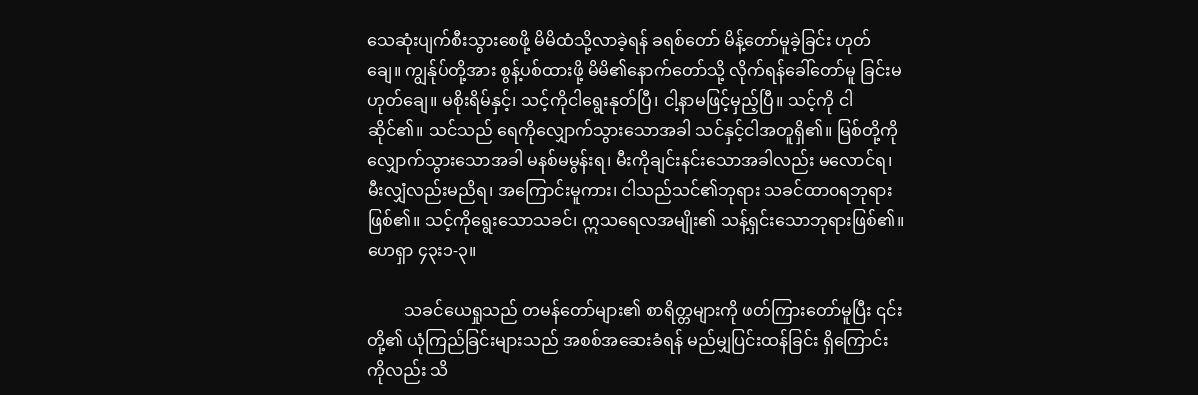သေဆုံးပျက်စီးသွားစေဖို့ မိမိထံသို့လာခဲ့ရန် ခရစ်တော် မိန့်တော်မူခဲ့ခြင်း ဟုတ်ချေ။ ကျွန်ုပ်တို့အား စွန့်ပစ်ထားဖို့ မိမိ၏နောက်တော်သို့ လိုက်ရန်ခေါ်တော်မူ ခြင်းမဟုတ်ချေ။ မစိုးရိမ်နှင့်၊ သင့်ကိုငါရွေးနုတ်ပြီ၊ ငါ့နာမဖြင့်မှည့်ပြီ။ သင့်ကို ငါဆိုင်၏။ သင်သည် ရေကိုလျှောက်သွားသောအခါ သင်နှင့်ငါအတူရှိ၏။ မြစ်တို့ကို လျှောက်သွားသောအခါ မနစ်မမွန်းရ၊ မီးကိုချင်းနင်းသောအခါလည်း မလောင်ရ၊ မီးလျှံလည်းမညိရ၊ အကြောင်းမူကား၊ ငါသည်သင်၏ဘုရား သခင်ထာ၀ရဘုရား ဖြစ်၏။ သင့်ကိုရွေးသောသခင်၊ ဣသရေလအမျိုး၏ သန့်ရှင်းသောဘုရားဖြစ်၏။ ဟေရှာ ၄၃း၁-၃။

         သခင်ယေရှုသည် တမန်တော်များ၏ စာရိတ္တများကို ဖတ်ကြားတော်မူပြီး ၎င်းတို့၏ ယုံကြည်ခြင်းများသည် အစစ်အဆေးခံရန် မည်မျှပြင်းထန်ခြင်း ရှိကြောင်း ကိုလည်း သိ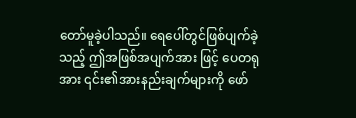တော်မူခဲ့ပါသည်။ ရေပေါ်တွင်ဖြစ်ပျက်ခဲ့သည့် ဤအဖြစ်အပျက်အား ဖြင့် ပေတရုအား ၎င်း၏အားနည်းချက်များကို ဖော်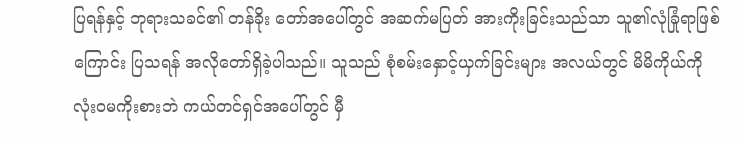ပြရန်နှင့် ဘုရားသခင်၏ တန်ခိုး တော်အပေါ်တွင် အဆက်မပြတ် အားကိုးခြင်းသည်သာ သူ၏လုံခြုံရာဖြစ်ကြောင်း ပြသရန် အလိုတော်ရှိခဲ့ပါသည်။ သူသည် စုံစမ်းနှောင့်ယှက်ခြင်းများ အလယ်တွင် မိမိကိုယ်ကို လုံး၀မကိုးစားဘဲ ကယ်တင်ရှင်အပေါ်တွင် မှီ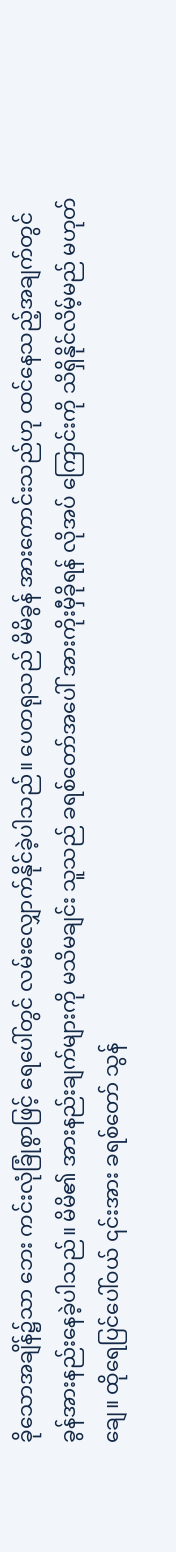ခိုသောအချိန်၌သာ ဘေး ကင်းလုံခြုံစွာဖြင့် ရေပေါ်တွင် လမ်းလျှောက်နိုင်ခဲ့ပါသည်။ ပေတရုသည် မိမိခွန် အားကောင်းသည်ဟု ထင်နေသည့်အချက်တွင် ခွန်အားနည်းနေခဲ့ပါသည်။ မိမိ၏ အားနည်းချက်များကို မသိမချင်း သူသည် ခရစ်တော်အပေါ် အားကိုးမှီခိုရန် လိုအပ် ကြောင်းကို သိရှိနိုင်လိမ့်မည် မဟုတ်ချေ။ ထိုရေပြင်ပေါ်ဝယ် ၎င်းအား ခရစ်တော် သွန်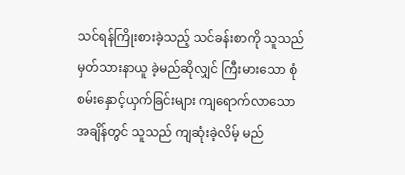သင်ရန်ကြိုးစားခဲ့သည့် သင်ခန်းစာကို သူသည်မှတ်သားနာယူ ခဲ့မည်ဆိုလျှင် ကြီးမားသော စုံစမ်းနှောင့်ယှက်ခြင်းများ ကျရောက်လာသော အချိန်တွင် သူသည် ကျဆုံးခဲ့လိမ့် မည်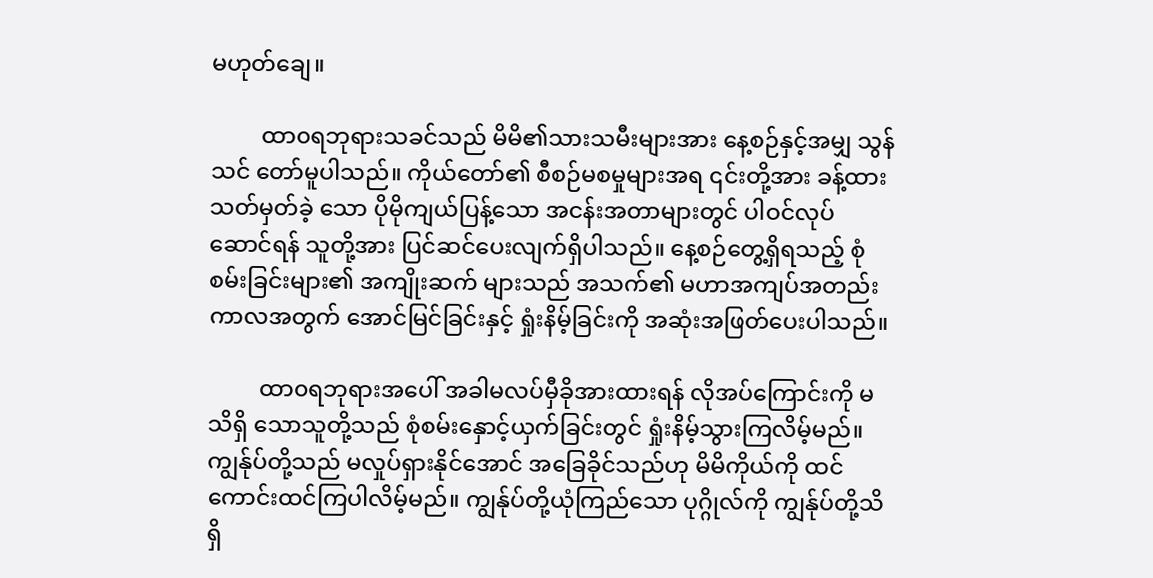မဟုတ်ချေ။

         ထာ၀ရဘုရားသခင်သည် မိမိ၏သားသမီးများအား နေ့စဉ်နှင့်အမျှ သွန်သင် တော်မူပါသည်။ ကိုယ်တော်၏ စီစဉ်မစမှုများအရ ၎င်းတို့အား ခန့်ထားသတ်မှတ်ခဲ့ သော ပိုမိုကျယ်ပြန့်သော အငန်းအတာများတွင် ပါဝင်လုပ်ဆောင်ရန် သူတို့အား ပြင်ဆင်ပေးလျက်ရှိပါသည်။ နေ့စဉ်တွေ့ရှိရသည့် စုံစမ်းခြင်းများ၏ အကျိုးဆက် များသည် အသက်၏ မဟာအကျပ်အတည်း ကာလအတွက် အောင်မြင်ခြင်းနှင့် ရှုံးနိမ့်ခြင်းကို အဆုံးအဖြတ်ပေးပါသည်။

         ထာ၀ရဘုရားအပေါ် အခါမလပ်မှီခိုအားထားရန် လိုအပ်ကြောင်းကို မသိရှိ သောသူတို့သည် စုံစမ်းနှောင့်ယှက်ခြင်းတွင် ရှုံးနိမ့်သွားကြလိမ့်မည်။ ကျွန်ုပ်တို့သည် မလှုပ်ရှားနိုင်အောင် အခြေခိုင်သည်ဟု မိမိကိုယ်ကို ထင်ကောင်းထင်ကြပါလိမ့်မည်။ ကျွန်ုပ်တို့ယုံကြည်သော ပုဂ္ဂိုလ်ကို ကျွန်ုပ်တို့သိရှိ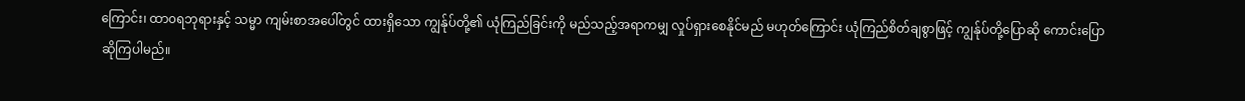ကြောင်း၊ ထာ၀ရဘုရားနှင့် သမ္မာ ကျမ်းစာအပေါ်တွင် ထားရှိသော ကျွန်ုပ်တို့၏ ယုံကြည်ခြင်းကို မည်သည့်အရာကမျှ လှုပ်ရှားစေနိုင်မည် မဟုတ်ကြောင်း ယုံကြည်စိတ်ချစွာဖြင့် ကျွန်ုပ်တို့ပြောဆို ကောင်းပြောဆိုကြပါမည်။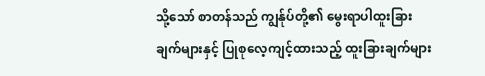သို့သော် စာတန်သည် ကျွန်ုပ်တို့၏ မွေးရာပါထူးခြား  ချက်များနှင့် ပြုစုလေ့ကျင့်ထားသည့် ထူးခြားချက်များ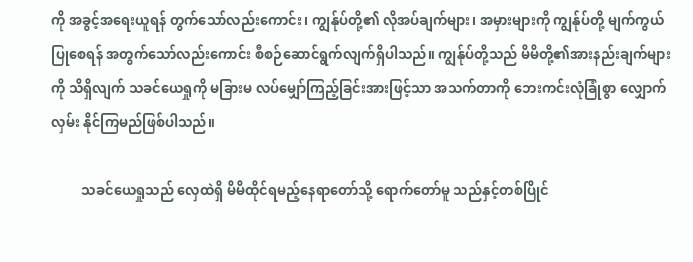ကို အခွင့်အရေးယူရန် တွက်သော်လည်းကောင်း၊ ကျွန်ုပ်တို့၏ လိုအပ်ချက်များ၊ အမှားများကို ကျွန်ုပ်တို့ မျက်ကွယ်ပြုစေရန် အတွက်သော်လည်းကောင်း စီစဉ်ဆောင်ရွက်လျက်ရှိပါသည်။ ကျွန်ုပ်တို့သည် မိမိတို့၏အားနည်းချက်များကို သိရှိလျက် သခင်ယေရှုကို မခြားမ လပ်မျှော်ကြည့်ခြင်းအားဖြင့်သာ အသက်တာကို ဘေးကင်းလုံခြုံစွာ လျှောက်လှမ်း နိုင်ကြမည်ဖြစ်ပါသည်။

         သခင်ယေရှုသည် လှေထဲရှိ မိမိထိုင်ရမည့်နေရာတော်သို့ ရောက်တော်မူ သည်နှင့်တစ်ပြိုင်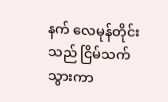နက် လေမုန်တိုင်းသည် ငြိမ်သက်သွားကာ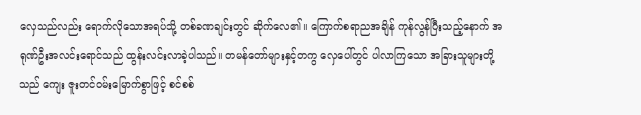လှေသည်လည်း ရောက်လိုသောအရပ်သို့ တစ်ခဏချင်းတွင် ဆိုက်လေ၏။ ကြောက်စရာညအချိန် ကုန်လွန်ပြီးသည့်နောက် အရုဏ်ဦးအလင်းရောင်သည် ထွန်းလင်းလာခဲ့ပါသည်။ တမန်တော်များနှင့်တကွ လှေပေါ်တွင် ပါလာကြသော အခြားသူများတို့သည် ကျေး ဇူးတင်ဝမ်းမြောက်စွာဖြင့် စင်စစ်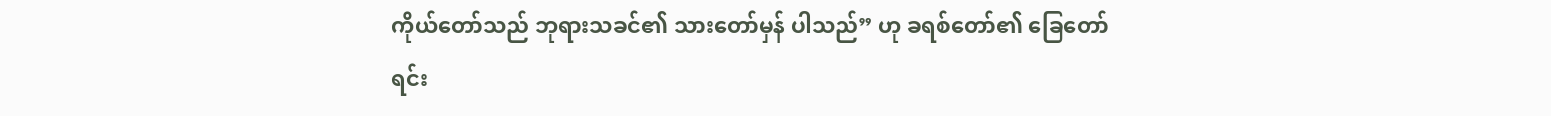ကိုယ်တော်သည် ဘုရားသခင်၏ သားတော်မှန် ပါသည်” ဟု ခရစ်တော်၏ ခြေတော်ရင်း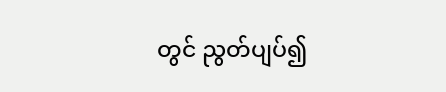တွင် ညွတ်ပျပ်၍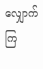လျှောက်ကြ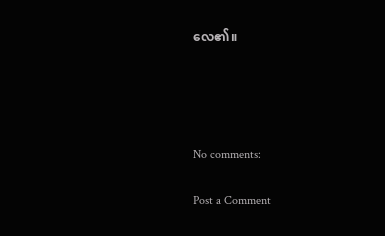လေ၏။




No comments:

Post a Comment